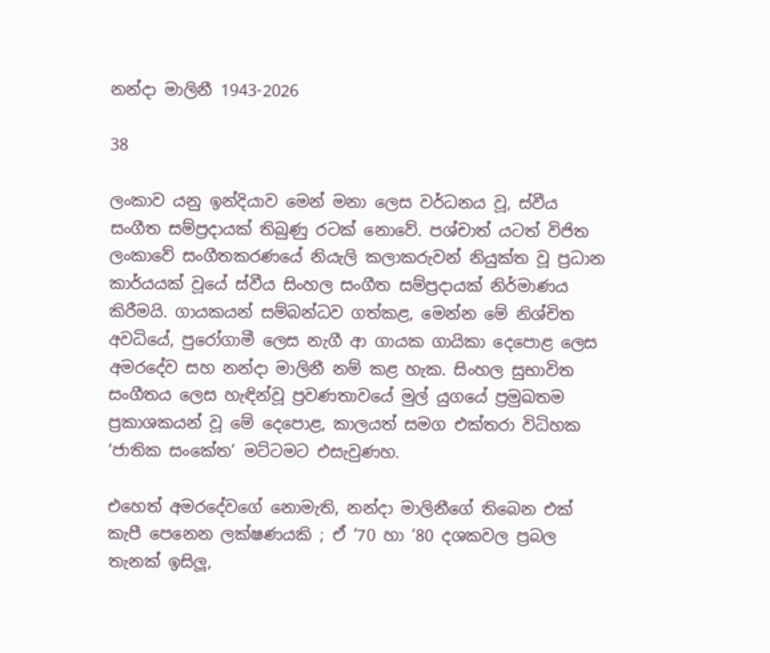නන්දා මාලිනී 1943-2026

38

ලංකාව යනු ඉන්දියාව මෙන් මනා ලෙස වර්ධනය වූ, ස්වීය සංගීත සම්ප්‍රදායක් තිබුණු රටක් ‍නොවේ. පශ්චාත් යටත් විජිත ලංකාවේ සංගීතකරණයේ නියැලි කලාකරුවන් නියුක්ත වූ ප්‍රධාන කාර්යයක් වූයේ ස්වීය සිංහල සංගීත සම්ප්‍රදායක් නිර්මාණය කිරීමයි. ගායකයන් සම්බන්ධව ගත්කළ, මෙන්න මේ නිශ්චිත අවධියේ, පුරෝගාමී ලෙස නැගී ආ ගායක ගායිකා දෙපොළ ලෙස අමරදේව සහ නන්දා මාලිනී නම් කළ හැක. සිංහල සුභාවිත සංගීතය ලෙස හැඳින්වූ ප්‍රවණතාවයේ මුල් යුගයේ ප්‍රමුඛතම ප්‍රකාශකයන් වූ මේ දෙපොළ, කාලයත් සමග එක්තරා විධිහක ‘ජාතික සංකේත’ මට්ටමට එසැවුණහ.

එහෙත් අමරදේවගේ‍ නොමැති, නන්දා මාලිනීගේ තිබෙන එක් කැපී පෙනෙන ලක්ෂණයකි ; ඒ ‘70 හා ‘80 දශකවල ප්‍රබල තැනක් ඉසිලූ,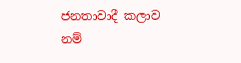ජනතාවාදී කලාව නම්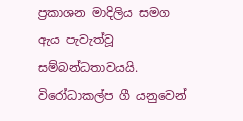ප්‍රකාශන මාදිලිය සමග ඇය පැවැත්වූ සම්බන්ධතාවයයි. විරෝධාකල්ප ගී යනුවෙන්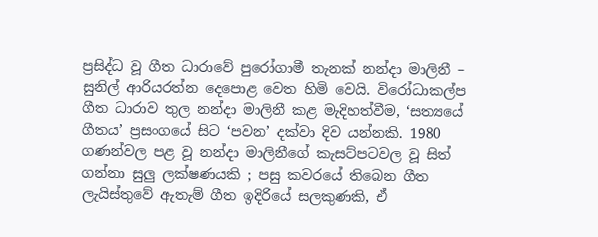ප්‍රසිද්ධ වූ ගීත ධාරාවේ පුරෝගාමී තැනක් නන්දා මාලිනී – සුනිල් ආරියරත්න දෙපොළ වෙත හිමි වෙයි. විරෝධාකල්ප ගීත ධාරාව තුල නන්දා මාලිනී කළ මැදිහත්වීම, ‘සත්‍යයේ ගීතය’ ප්‍රසංගයේ සිට ‘පවන’ දක්වා දිව යන්නකි. 1980 ගණන්වල පළ වූ නන්දා මාලිනීගේ කැසට්පටවල වූ සිත් ගන්නා සුලු ලක්ෂණයකි ; පසු කවරයේ තිබෙන ගීත ලැයිස්තුවේ ඇතැම් ගීත ඉදිරියේ සලකුණකි, ඒ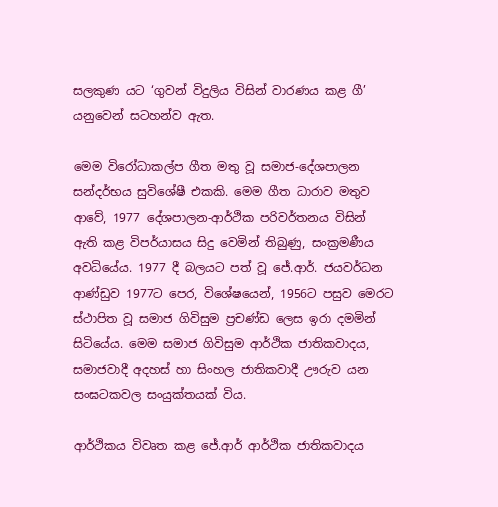සලකුණ යට ‘ගුවන් විදුලිය විසින් වාරණය කළ ගී’ යනුවෙන් සටහන්ව ඇත.

මෙම විරෝධාකල්ප ගීත මතු වූ සමාජ-දේශපාලන සන්දර්භය සුවිශේෂී එකකි. මෙම ගීත ධාරාව මතුව ආවේ, 1977 දේශපාලන-ආර්ථික පරිවර්තනය විසින් ඇති කළ විපර්යාසය සිදු වෙමින් තිබුණු, සංක්‍රමණීය අවධියේය. 1977 දී බලයට පත් වූ ජේ.ආර්. ජයවර්ධන ආණ්ඩුව 1977ට පෙර, විශේෂයෙන්, 1956ට පසුව මෙරට ස්ථාපිත වූ සමාජ ගිවිසුම ප්‍රචණ්ඩ ලෙස ඉරා දමමින් සිටියේය. මෙම සමාජ ගිවිසුම ආර්ථික ජාතිකවාදය, සමාජවාදී අදහස් හා සිංහල ජාතිකවාදී ඌරුව යන සංඝටකවල සංයුක්තයක් විය.

ආර්ථිකය විවෘත කළ ජේ.ආර් ආර්ථික ජාතිකවාදය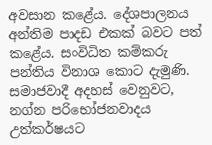අවසාන කළේය. දේශපාලනය අන්තිම පාදඩ එකක් බවට පත් කළේය. සංවිධිත කම්කරු පන්තිය විනාශ කොට දැමුණි. සමාජවාදී අදහස් වෙනුවට, නග්න පරිභෝජනවාදය උත්කර්ෂයට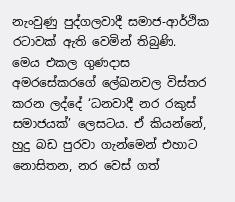නැංවුණු පුද්ගලවාදී සමාජ-ආර්ථික රටාවක් ඇති වෙමින් තිබුණි. මෙය එකල ගුණදාස අමරසේකරගේ ලේඛනවල විස්තර කරන ලද්දේ ‘ධනවාදී නර රකුස් සමාජයක්’ ලෙසටය. ඒ කියන්නේ, හුදු බඩ පුරවා ගැන්මෙන් එහාට නොසිතන, නර වෙස් ගත්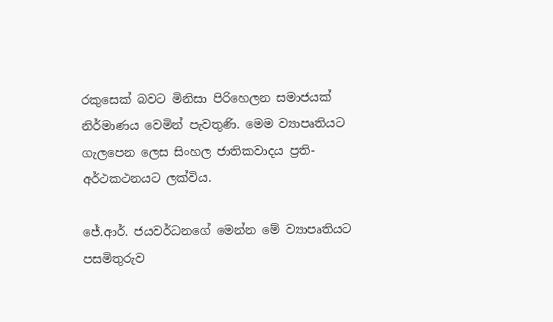රකුසෙක් බවට මිනිසා පිරිහෙලන සමාජයක් නිර්මාණය වෙමින් පැවතුණි. මෙම ව්‍යාපෘතියට ගැලපෙන ලෙස සිංහල ජාතිකවාදය ප්‍රති-අර්ථකථනයට ලක්විය.

ජේ.ආර්. ජයවර්ධනගේ මෙන්න මේ ව්‍යාපෘතියට පසමිතුරුව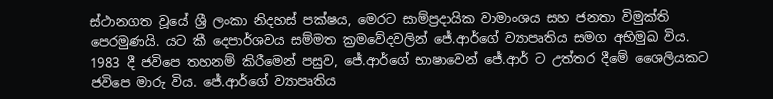ස්ථානගත වූයේ ශ්‍රී ලංකා නිදහස් පක්ෂය, මෙරට සාම්ප්‍රදායික වාමාංශය සහ ජනතා විමුක්ති පෙරමුණයි. යට කී දෙපාර්ශවය සම්මත ක්‍රමවේදවලින් ජේ.ආර්ගේ ව්‍යාපෘතිය සමග අභිමුඛ විය. 1983 දී ජවිපෙ තහනම් කිරීමෙන් පසුව, ජේ.ආර්ගේ භාෂාවෙන් ජේ.ආර් ට උත්තර දීමේ ශෛලියකට ජවිපෙ මාරු විය. ජේ.ආර්ගේ ව්‍යාපෘතිය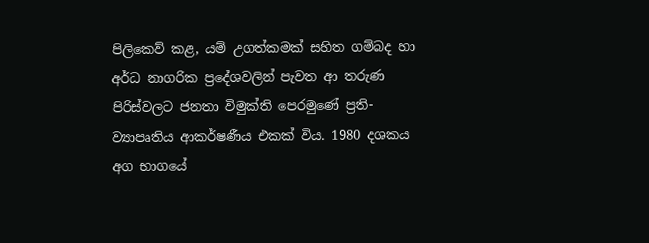පිලිකෙව් කළ, යම් උගත්කමක් සහිත ගම්බද හා අර්ධ නාගරික ප්‍රදේශවලින් පැවත ආ තරුණ පිරිස්වලට ජනතා විමුක්ති පෙරමුණේ ප්‍රති-ව්‍යාපෘතිය ආකර්ෂණීය එකක් විය. 1980 දශකය අග භාගයේ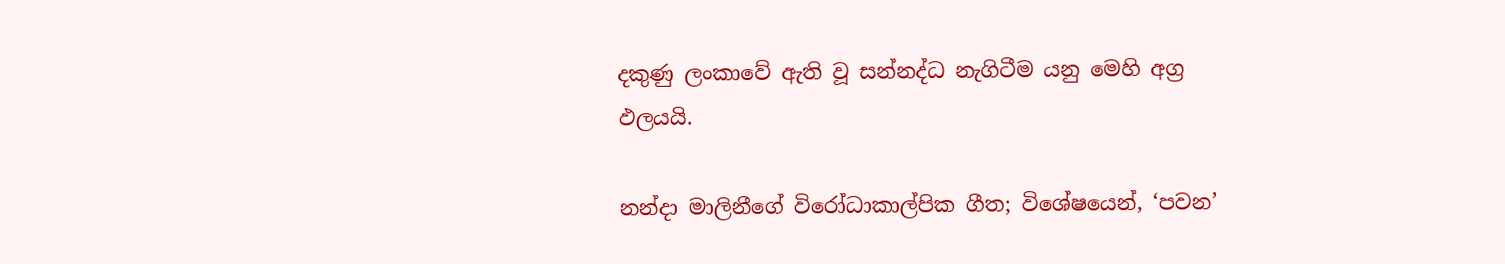දකුණු ලංකාවේ ඇති වූ සන්නද්ධ නැගිටීම යනු මෙහි අග්‍ර ඵලයයි.

නන්දා මාලිනීගේ විරෝධාකාල්පික ගීත; විශේෂයෙන්, ‘පවන’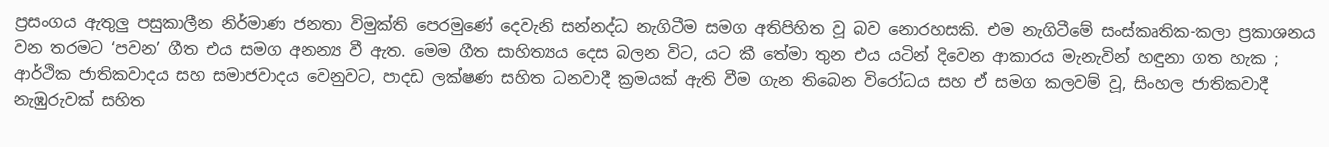ප්‍රසංගය ඇතුලු පසුකාලීන නිර්මාණ ජනතා විමුක්ති පෙරමුණේ දෙවැනි සන්නද්ධ නැගිටීම සමග අතිපිහිත වූ බව නොරහසකි. එම නැගිටීමේ සංස්කෘතික-කලා ප්‍රකාශනය වන තරමට ‘පවන’ ගීත එය සමග අනන්‍ය වී ඇත. මෙම ගීත සාහිත්‍යය දෙස බලන විට, යට කී තේමා තුන එය යටින් දිවෙන ආකාරය මැනැවින් හඳුනා ගත හැක ; ආර්ථික ජාතිකවාදය සහ සමාජවාදය වෙනුවට, පාදඩ ලක්ෂණ සහිත ධනවාදී ක්‍රමයක් ඇති වීම ගැන තිබෙන විරෝධය සහ ඒ සමග කලවම් වූ, සිංහල ජාතිකවාදී නැඹුරුවක් සහිත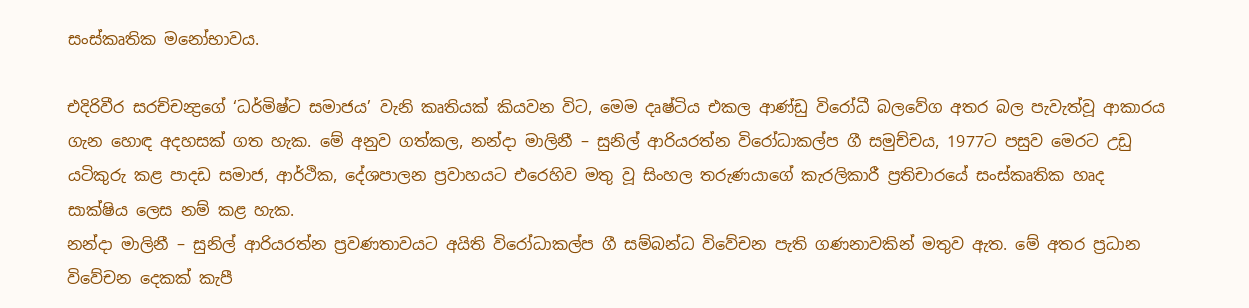සංස්කෘතික මනෝභාවය.

එදිරිවීර සරච්චන්‍ද්‍රගේ ‘ධර්මිෂ්ට සමාජය’ වැනි කෘතියක් කියවන විට, මෙම දෘෂ්ටිය එකල ආණ්ඩු විරෝධී බලවේග අතර බල පැවැත්වූ ආකාරය ගැන හොඳ අදහසක් ගත හැක. මේ අනුව ගත්කල, නන්දා මාලිනී – සුනිල් ආරියරත්න වි‍රෝධාකල්ප ගී සමුච්චය, 1977ට පසුව මෙරට උඩු යටිකුරු කළ පාදඩ සමාජ, ආර්ථික, දේශපාලන ප්‍රවාහයට එරෙහිව මතු වූ සිංහල තරුණයාගේ කැරලිකාරී ප්‍රතිචාරයේ සංස්කෘතික හෘද සාක්ෂිය ලෙස නම් කළ හැක.
නන්දා මාලිනී – සුනිල් ආරියරත්න ප්‍රවණතාවයට අයිති විරෝධාකල්ප ගී සම්බන්ධ විවේචන පැති ගණනාවකින් මතුව ඇත. මේ අතර ප්‍රධාන විවේචන දෙකක් කැපී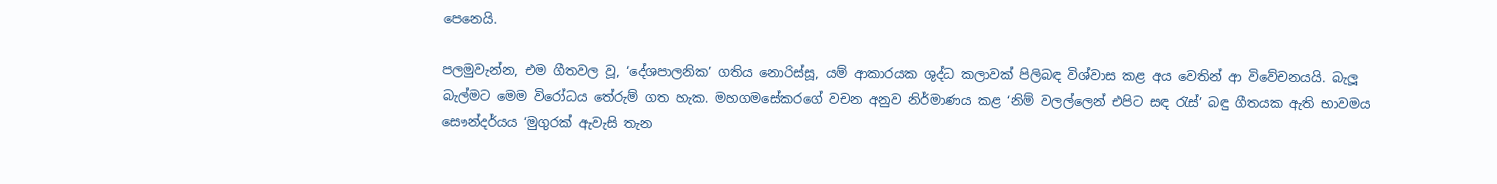පෙනෙයි.

පලමුවැන්න, එම ගීතවල වූ, ‘දේශපාලනික’ ගතිය නොරිස්සූ, යම් ආකාරයක ශුද්ධ කලාවක් පිලිබඳ විශ්වාස කළ අය වෙතින් ආ විවේචනයයි. බැලූ බැල්මට මෙම විරෝධය තේරුම් ගත හැක. මහගමසේකරගේ වචන අනුව නිර්මාණය කළ ‘නිම් වලල්ලෙන් එපිට සඳ රැස්’ බඳු ගීතයක ඇති භාවමය සෞන්දර්යය ‘මුගුරක් ඇවැසි තැන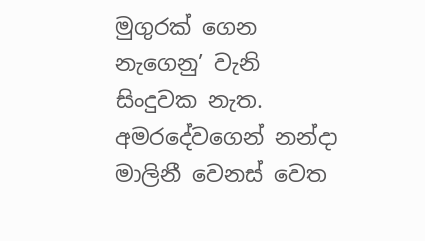මුගුරක් ගෙන නැගෙනු’ වැනි සිංදුවක නැත. අමරදේවගෙන් නන්දා මාලිනී වෙනස් වෙත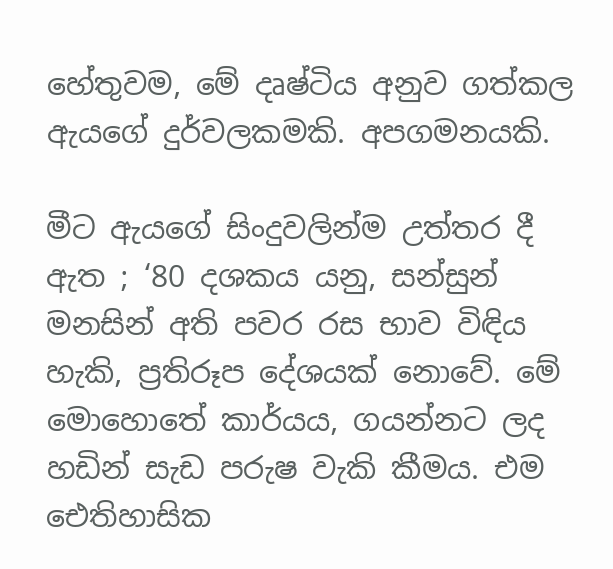හේතුවම, මේ දෘෂ්ටිය අනුව ගත්කල ඇයගේ දුර්වලකමකි. අපගමනයකි.

මීට ඇයගේ සිංදුවලින්ම උත්තර දී ඇත ; ‘80 දශකය යනු, සන්සුන් මනසින් අති පවර රස භාව විඳිය හැකි, ප්‍රතිරූප දේශයක් නොවේ. මේ මොහොතේ කාර්යය, ගයන්නට ලද හඩින් සැඩ පරුෂ වැකි කීමය. එම ඓතිහාසික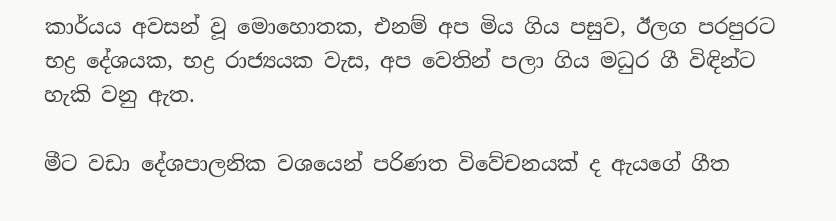කාර්යය අවසන් වූ මොහොතක, එනම් අප මිය ගිය පසුව, ඊලග පරපුරට භද්‍ර දේශයක, භද්‍ර රාජ්‍යයක වැස, අප වෙතින් පලා ගිය මධුර ගී විඳින්ට හැකි වනු ඇත.

මීට වඩා දේශපාලනික වශයෙන් පරිණත විවේචනයක් ද ඇයගේ ගීත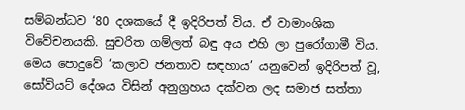සම්බන්ධව ‘80 දශකයේ දී ඉදිරිපත් විය. ඒ වාමාංශික විවේචනයකි. සුචරිත ගම්ලත් බඳු අය එහි ලා පුරෝගාමී විය. මෙය පොදුවේ ‘කලාව ජනතාව සඳහාය’ යනුවෙන් ඉදිරිපත් වූ, සෝවියට් දේශය විසින් අනුග්‍රහය දක්වන ලද සමාජ සත්තා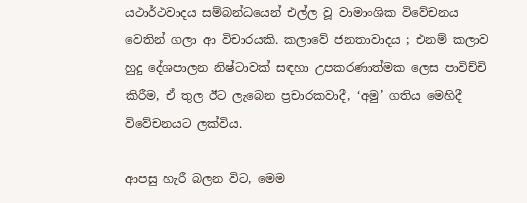යථාර්ථවාදය සම්බන්ධයෙන් එල්ල වූ වාමාංශික විවේචනය වෙතින් ගලා ආ විචාරයකි. කලාවේ ජනතාවාදය ; එනම් කලාව හුදු දේශපාලන නිෂ්ටාවක් සඳහා උපකරණාත්මක ලෙස පාවිච්චි කිරීම, ඒ තුල ඊට ලැබෙන ප්‍රචාරකවාදී, ‘අමු’ ගතිය මෙහිදී විවේචනයට ලක්විය.

ආපසු හැරී බලන විට, මෙම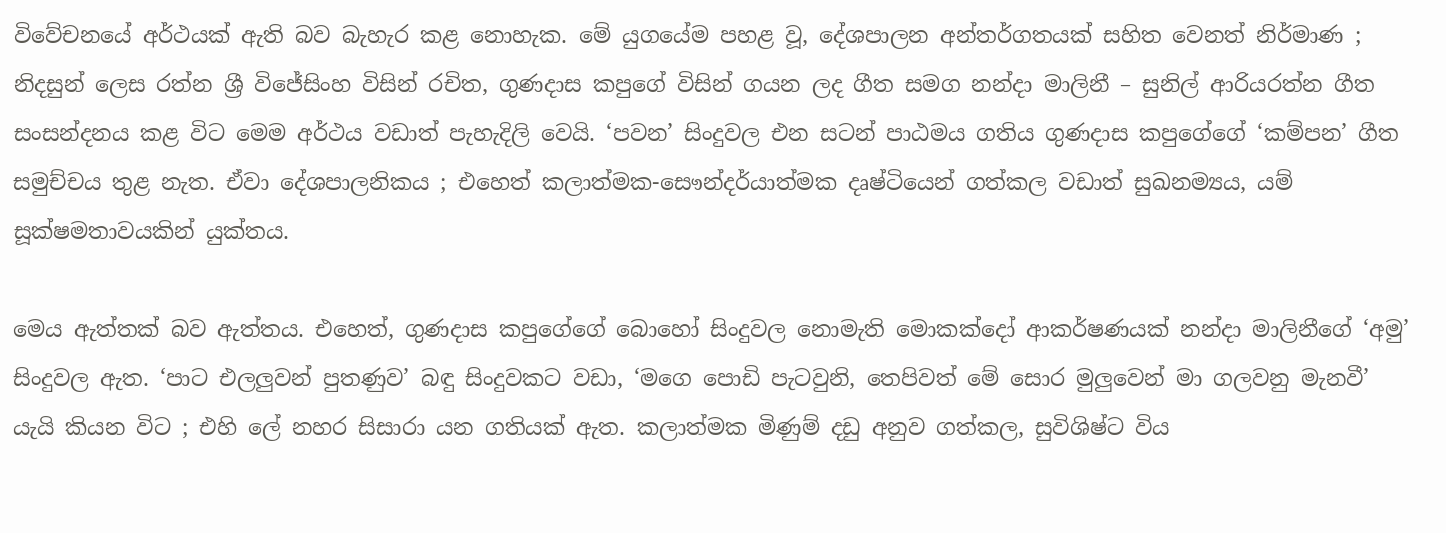විවේචනයේ අර්ථයක් ඇති බව බැහැර කළ නොහැක. මේ යුගයේම පහළ වූ, දේශපාලන අන්තර්ගතයක් සහිත වෙනත් නිර්මාණ ; නිදසුන් ලෙස රත්න ශ්‍රී විජේසිංහ විසින් රචිත, ගුණදාස කපුගේ විසින් ගයන ලද ගීත සමග නන්දා මාලිනී – සුනිල් ආරියරත්න ගීත සංසන්දනය කළ විට මෙම අර්ථය වඩාත් පැහැදිලි වෙයි. ‘පවන’ සිංදුවල එන සටන් පාඨමය ගතිය ගුණදාස කපුගේගේ ‘කම්පන’ ගීත සමුච්චය තුළ නැත. ඒවා දේශපාලනිකය ; එහෙත් කලාත්මක-සෞන්දර්යාත්මක දෘෂ්ටියෙන් ගත්කල වඩාත් සුඛනම්‍යය, යම් සූක්ෂමතාවයකින් යුක්තය.

මෙය ඇත්තක් බව ඇත්තය. එහෙත්, ගුණදාස කපුගේගේ බොහෝ සිංදුවල‍ නොමැති මොකක්දෝ ආකර්ෂණයක් නන්දා මාලිනීග‍ේ ‘අමු’ සිංදුවල ඇත. ‘පාට එලලුවන් පුතණුව’ බඳු සිංදුවකට වඩා, ‘මගෙ‍ පොඩි පැටවුනි, තෙපිවත් මේ සොර මුලුවෙන් මා ගලවනු මැනවී’ යැයි කියන විට ; එහි ලේ නහර සිසාරා යන ගතියක් ඇත. කලාත්මක මිණුම් දඩු අනුව ගත්කල, සුවිශිෂ්ට විය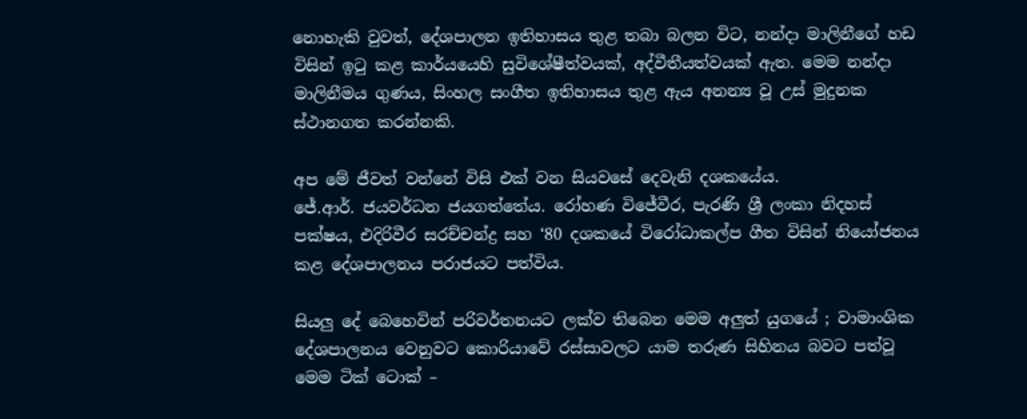නොහැකි වුවත්, දේශපාලන ඉතිහාසය තුළ තබා බලන විට, නන්දා මාලිනීගේ හඩ විසින් ඉටු කළ කාර්යයෙහි සුවිශේෂීත්වයක්, අද්වීතීයත්වයක් ඇත. මෙම නන්දා මාලිනීමය ගුණය, සිංහල සංගීත ඉතිහාසය තුළ ඇය අනන්‍ය වූ උස් මුදුනක ස්ථානගත කරන්නකි.

අප මේ ජීවත් වන්නේ විසි එක් වන සියවසේ දෙවැනි දශකයේය.
ජේ.ආර්. ජයවර්ධන ජයගත්තේය. රෝහණ විජේවීර, පැරණි ශ්‍රී ලංකා නිදහස් පක්ෂය, එදිරිවීර සරච්චන්ද්‍ර සහ ‘80 දශකයේ විරෝධාකල්ප ගීත විසින් නියෝජනය කළ දේශපාලනය පරාජයට පත්විය.

සියලු දේ බෙහෙවින් පරිවර්තනයට ලක්ව තිබෙන මෙම අලුත් යුගයේ ; වාමාංශික දේශපාලනය වෙනුවට කොරියාවේ රස්සාවලට යාම තරුණ සිහිනය බවට පත්වූ මෙම ටික් ටොක් –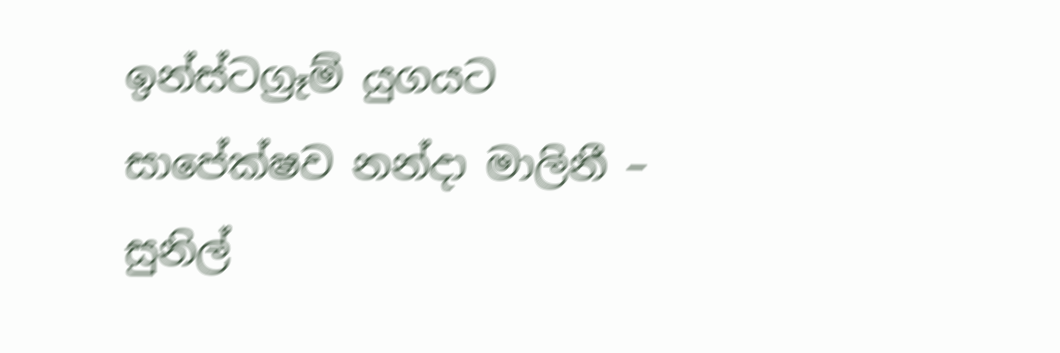ඉන්ස්ටග්‍රෑම් යුගයට සාපේක්ෂව නන්දා මාලිනී – සුනිල්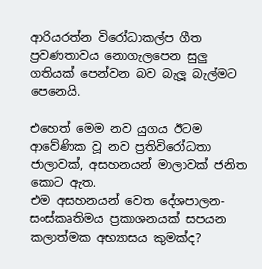ආරියරත්න විරෝධාකල්ප ගීත ප්‍රවණතාවය නොගැලපෙන සුලු ගතියක් පෙන්වන බව බැලූ බැල්මට පෙනෙයි.

එහෙත් මෙම නව යුගය ඊටම ආවේණික වූ නව ප්‍රතිවිරෝධතා ජාලාවක්, අසහනයන් මාලාවක් ජනිත කොට ඇත.
එම අසහනයන් වෙත දේශපාලන-සංස්කෘතිමය ප්‍රකාශනයක් සපයන කලාත්මක අභ්‍යාසය කුමක්ද?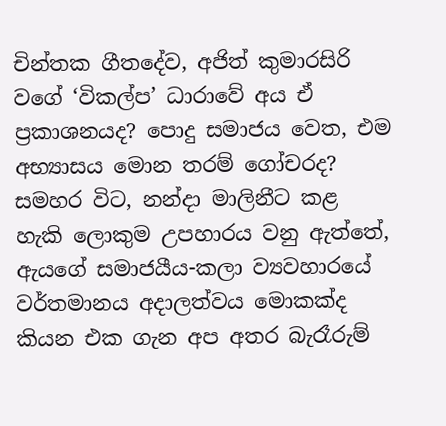චින්තක ගීතදේව, අජිත් කුමාරසිරි වගේ ‘විකල්ප’ ධාරාවේ අය ඒ ප්‍රකාශනයද? පොදු සමාජය වෙත, එම අභ්‍යාසය මොන තරම් ගෝචරද? සමහර විට, නන්දා මාලිනීට කළ හැකි ලොකුම උපහාරය වනු ඇත්තේ, ඇයගේ සමාජයීය-කලා ව්‍යවහාරයේ වර්තමානය අදාලත්වය මොකක්ද කියන එක ගැන අප අතර බැරෑරුම්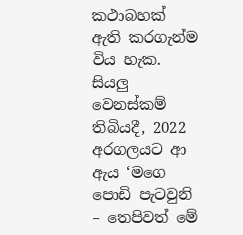කථාබහක් ඇති කරගැන්ම විය හැක.
සියලු වෙනස්කම් තිබියදී, 2022 අරගලයට ආ ඇය ‘මගෙ පොඩි පැටවුනි – තෙපිවත් මේ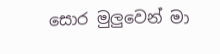සොර මුලුවෙන් මා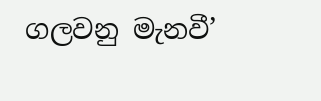ගලවනු මැනවී’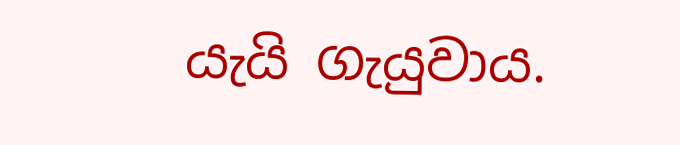යැයි ගැයුවාය.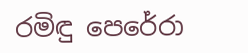රමිඳු පෙරේරා